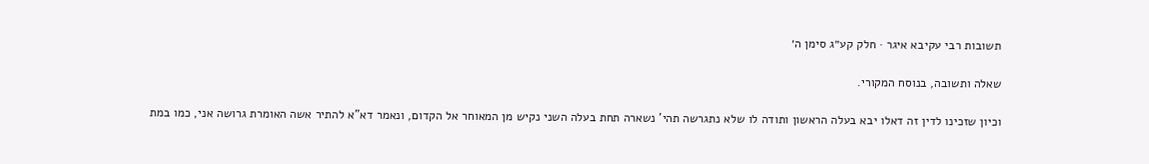תשובות רבי עקיבא איגר · חלק קע״ג סימן ה׳

שאלה ותשובה, בנוסח המקורי.

וכיון שזכינו לדין זה דאלו יבא בעלה הראשון ותודה לו שלא נתגרשה תהי' נשארה תחת בעלה השני נקיש מן המאוחר אל הקדום, ונאמר דא"א להתיר אשה האומרת גרושה אני, כמו במת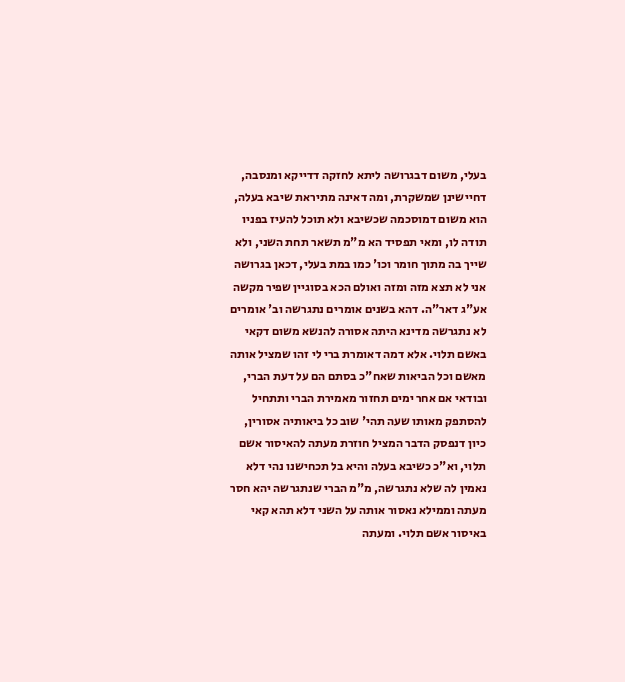בעלי, משום דבגרושה ליתא לחזקה דדייקא ומנסבה, דחיישינן שמשקרת, ומה דאינה מתיראת שיבא בעלה, הוא משום דמוסכמה שכשיבא ולא תוכל להעיז בפניו תודה לו, ומאי תפסיד הא מ"מ תשאר תחת השני, ולא שייך בה מתוך חומר וכו' כמו במת בעלי, דכאן בגרושה אני לא תצא מזה ומזה ואולם הכא בסוגיין שפיר מקשה אע"ג דאר"ה. דהא בשנים אומרים נתגרשה וב' אומרים לא נתגרשה מדינא היתה אסורה להנשא משום דקאי באשם תלוי. אלא דמה דאומרת ברי לי זהו שמציל אותה מאשם וכל הביאות שאח"כ בסתם הם על דעת הברי, ובודאי אם אחר ימים תחזור מאמירת הברי ותתחיל להסתפק מאותו שעה תהי' שוב כל ביאותיה אסורין, כיון דנפסק הדבר המציל חוזרת מעתה להאיסור אשם תלוי, וא"כ כשיבא בעלה והיא בל תכחישנו נהי דלא נאמין לה שלא נתגרשה, מ"מ הברי שנתגרשה יהא חסר מעתה וממילא נאסור אותה על השני דלא תהא קאי באיסור אשם תלוי. ומעתה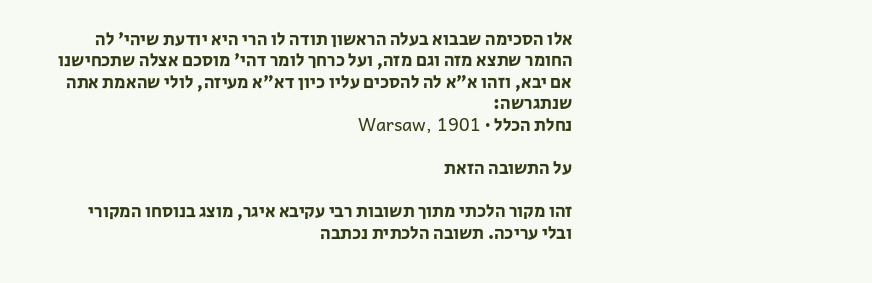אלו הסכימה שבבוא בעלה הראשון תודה לו הרי היא יודעת שיהי' לה החומר שתצא מזה וגם מזה, ועל כרחך לומר דהי' מוסכם אצלה שתכחישנו אם יבא, וזהו א"א לה להסכים עליו כיון דא"א מעיזה, לולי שהאמת אתה שנתגרשה:
נחלת הכלל · Warsaw, 1901

על התשובה הזאת

זהו מקור הלכתי מתוך תשובות רבי עקיבא איגר, מוצג בנוסחו המקורי ובלי עריכה. תשובה הלכתית נכתבה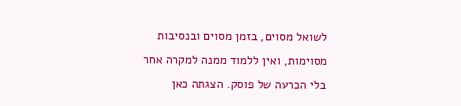לשואל מסוים, בזמן מסוים ובנסיבות מסוימות, ואין ללמוד ממנה למקרה אחר בלי הכרעה של פוסק. הצגתה כאן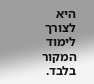היא לצורך לימוד המקור בלבד.